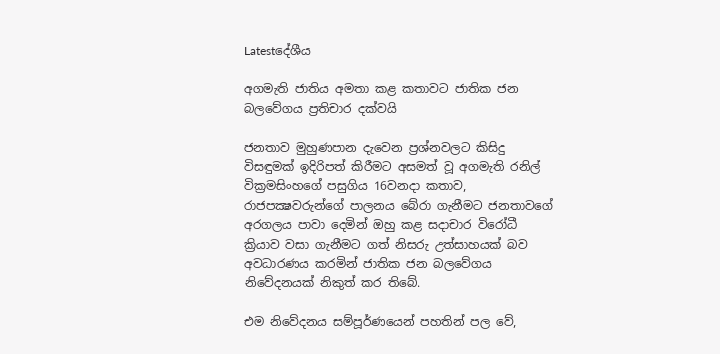Latestදේශීය

අගමැති ජාතිය අමතා කළ කතාවට ජාතික ජන බලවේගය ප්‍රතිචාර දක්වයි

ජනතාව මුහුණපාන දැවෙන ප්‍රශ්නවලට කිසිදු විසඳුමක් ඉදිරිපත් කිරීමට අසමත් වූ අගමැති රනිල් වික්‍රමසිංහගේ පසුගිය 16වනදා කතාව, රාජපක්‍ෂවරුන්ගේ පාලනය බේරා ගැනීමට ජනතාවගේ අරගලය පාවා දෙමින් ඔහු කළ සදාචාර විරෝධී ක්‍රියාව වසා ගැනීමට ගත් නිසරු උත්සාහයක් බව අවධාරණය කරමින් ජාතික ජන බලවේගය නිවේදනයක් නිකුත් කර තිබේ.

එම නිවේදනය සම්පූර්ණයෙන් පහතින් පල වේ,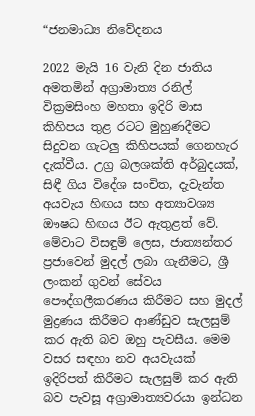“ජනමාධ්‍ය නිවේදනය

2022 මැයි 16 වැනි දින ජාතිය අමතමින් අග්‍රාමාත්‍ය රනිල් වික්‍රමසිංහ මහතා ඉදිරි මාස කිහිපය තුළ රටට මුහුණදීමට සිදුවන ගැටලු කිහිපයක් ගෙනහැර දැක්වීය. උග්‍ර බලශක්ති අර්බුදයක්, සිඳී ගිය විදේශ සංචිත, දැවැන්ත අයවැය හිඟය සහ අත්‍යාවශ්‍ය ඖෂධ හිඟය ඊට ඇතුළත් වේ. මේවාට විසඳුම් ලෙස, ජාත්‍යන්තර ප්‍රජාවෙන් මුදල් ලබා ගැනීමට, ශ්‍රී ලංකන් ගුවන් සේවය පෞද්ගලීකරණය කිරීමට සහ මුදල් මුද්‍රණය කිරීමට ආණ්ඩුව සැලසුම් කර ඇති බව ඔහු පැවසීය. මෙම වසර සඳහා නව අයවැයක් ඉදිරිපත් කිරීමට සැලසුම් කර ඇති බව පැවසූ අග්‍රාමාත්‍යවරයා ඉන්ධන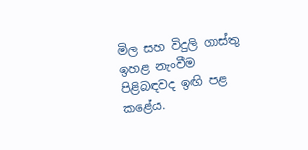මිල සහ විදුලි ගාස්තු ඉහළ නැංවීම පිළිබඳවද ඉඟි පළ කළේය.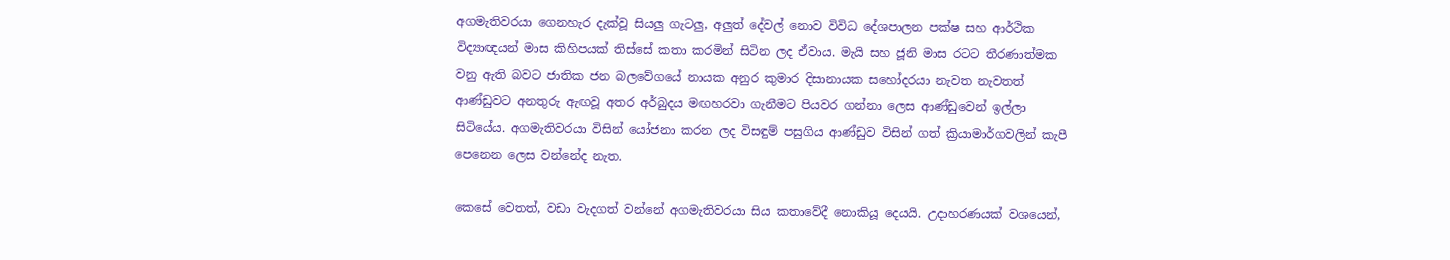අගමැතිවරයා ගෙනහැර දැක්වූ සියලු ගැටලු, අලුත් දේවල් නොව විවිධ දේශපාලන පක්ෂ සහ ආර්ථික විද්‍යාඥයන් මාස කිහිපයක් තිස්සේ කතා කරමින් සිටින ලද ඒවාය. මැයි සහ ජූනි මාස රටට තීරණාත්මක වනු ඇති බවට ජාතික ජන බලවේගයේ නායක අනුර කුමාර දිසානායක සහෝදරයා නැවත නැවතත් ආණ්ඩුවට අනතුරු ඇඟවූ අතර අර්බුදය මඟහරවා ගැනීමට පියවර ගන්නා ලෙස ආණ්ඩුවෙන් ඉල්ලා සිටියේය. අගමැතිවරයා විසින් යෝජනා කරන ලද විසඳුම් පසුගිය ආණ්ඩුව විසින් ගත් ක්‍රියාමාර්ගවලින් කැපී පෙනෙන ලෙස වන්නේද නැත.

කෙසේ වෙතත්, වඩා වැදගත් වන්නේ අගමැතිවරයා සිය කතාවේදී නොකියූ දෙයයි. උදාහරණයක් වශයෙන්,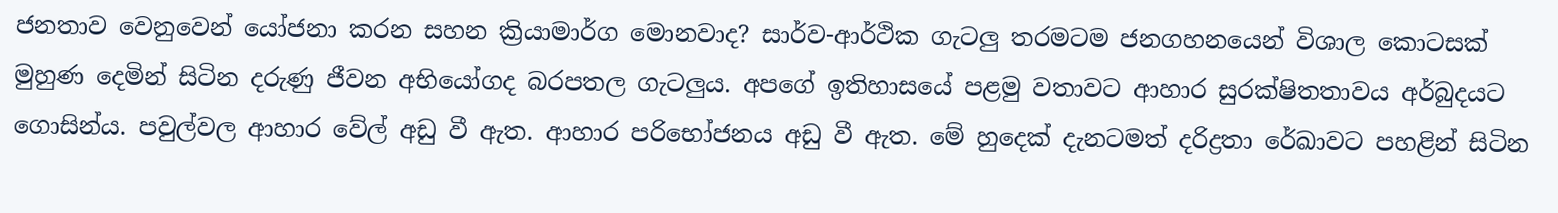ජනතාව වෙනුවෙන් යෝජනා කරන සහන ක්‍රියාමාර්ග මොනවාද? සාර්ව-ආර්ථික ගැටලු තරමටම ජනගහනයෙන් විශාල කොටසක් මුහුණ දෙමින් සිටින දරුණු ජීවන අභියෝගද බරපතල ගැටලුය. අපගේ ඉතිහාසයේ පළමු වතාවට ආහාර සුරක්ෂිතතාවය අර්බුදයට ගොසින්ය. පවුල්වල ආහාර වේල් අඩු වී ඇත. ආහාර පරිභෝජනය අඩු වී ඇත. මේ හුදෙක් දැනටමත් දරිද්‍රතා රේඛාවට පහළින් සිටින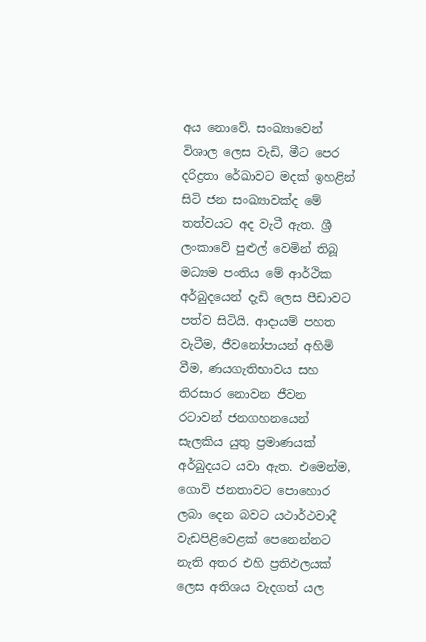අය නොවේ. සංඛ්‍යාවෙන් විශාල ලෙස වැඩි, මීට පෙර දරිද්‍රතා රේඛාවට මදක් ඉහළින් සිටි ජන සංඛ්‍යාවක්ද මේ තත්වයට අද වැටී ඇත. ශ්‍රී ලංකාවේ පුළුල් වෙමින් තිබූ මධ්‍යම පංතිය මේ ආර්ථික අර්බුදයෙන් දැඩි ලෙස පීඩාවට පත්ව සිටියි. ආදායම් පහත වැටීම, ජීවනෝපායන් අහිමි වීම, ණයගැතිභාවය සහ තිරසාර නොවන ජීවන රටාවන් ජනගහනයෙන් සැලකිය යුතු ප්‍රමාණයක් අර්බුදයට යවා ඇත. එමෙන්ම, ගොවි ජනතාවට පොහොර ලබා දෙන බවට යථාර්ථවාදී වැඩපිළිවෙළක් පෙනෙන්නට නැති අතර එහි ප්‍රතිඵලයක් ලෙස අතිශය වැදගත් යල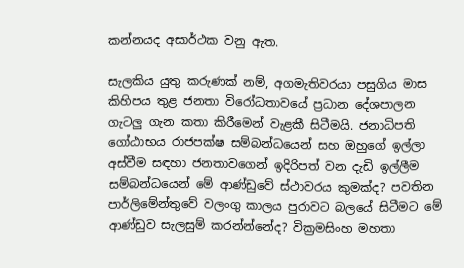කන්නයද අසාර්ථක වනු ඇත.

සැලකිය යුතු කරුණක් නම්, අගමැතිවරයා පසුගිය මාස කිහිපය තුළ ජනතා විරෝධතාවයේ ප්‍රධාන දේශපාලන ගැටලු ගැන කතා කිරීමෙන් වැළකී සිටීමයි. ජනාධිපති ගෝඨාභය රාජපක්ෂ සම්බන්ධයෙන් සහ ඔහුගේ ඉල්ලා අස්වීම සඳහා ජනතාවගෙන් ඉදිරිපත් වන දැඩි ඉල්ලීම සම්බන්ධයෙන් මේ ආණ්ඩුවේ ස්ථාවරය කුමක්ද? පවතින පාර්ලිමේන්තුවේ වලංගු කාලය පුරාවට බලයේ සිටීමට මේ ආණ්ඩුව සැලසුම් කරන්න්නේද? වික්‍රමසිංහ මහතා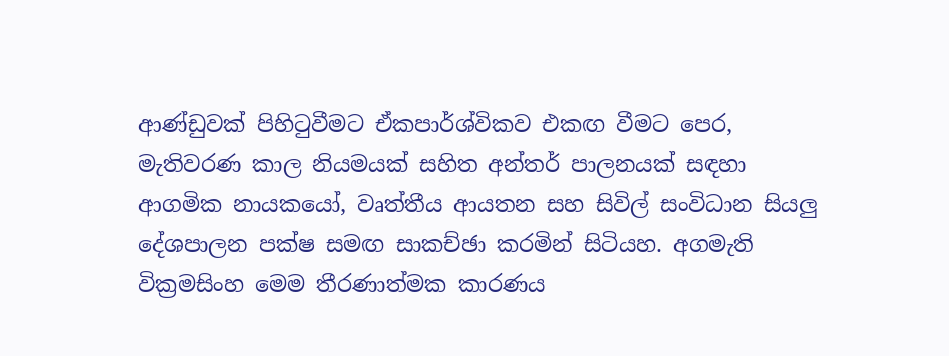ආණ්ඩුවක් පිහිටුවීමට ඒකපාර්ශ්විකව එකඟ වීමට පෙර, මැතිවරණ කාල නියමයක් සහිත අන්තර් පාලනයක් සඳහා ආගමික නායකයෝ, වෘත්තීය ආයතන සහ සිවිල් සංවිධාන සියලු දේශපාලන පක්ෂ සමඟ සාකච්ඡා කරමින් සිටියහ. අගමැති වික්‍රමසිංහ මෙම තීරණාත්මක කාරණය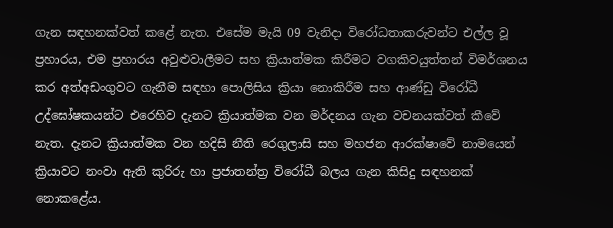ගැන සඳහනක්වත් කළේ නැත. එසේම මැයි 09 වැනිදා විරෝධතාකරුවන්ට එල්ල වූ ප්‍රහාරය, එම ප්‍රහාරය අවුළුවාලීමට සහ ක්‍රියාත්මක කිරීමට වගකිවයුත්තන් විමර්ශනය කර අත්අඩංගුවට ගැනීම සඳහා පොලිසිය ක්‍රියා නොකිරීම සහ ආණ්ඩු විරෝධී උද්ඝෝෂකයන්ට එරෙහිව දැනට ක්‍රියාත්මක වන මර්දනය ගැන වචනයක්වත් කීවේ නැත. දැනට ක්‍රියාත්මක වන හදිසි නීති රෙගුලාසි සහ මහජන ආරක්ෂාවේ නාමයෙන් ක්‍රියාවට නංවා ඇති කුරිරු හා ප්‍රජාතන්ත්‍ර විරෝධී බලය ගැන කිසිදු සඳහනක් නොකළේය.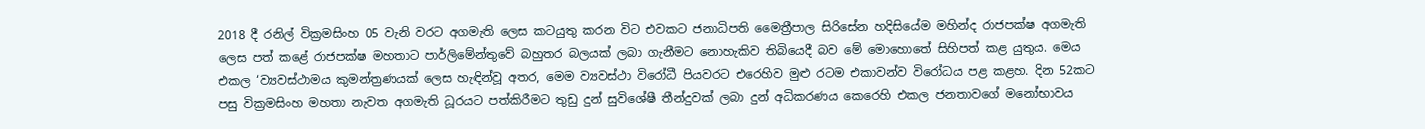2018 දී රනිල් වික්‍රමසිංහ 05 වැනි වරට අගමැති ලෙස කටයුතු කරන විට එවකට ජනාධිපති මෛත්‍රීපාල සිරිසේන හදිසියේම මහින්ද රාජපක්ෂ අගමැති ලෙස පත් කළේ රාජපක්ෂ මහතාට පාර්ලිමේන්තුවේ බහුතර බලයක් ලබා ගැනීමට නොහැකිව තිබියෙදී බව මේ මොහොතේ සිහිපත් කළ යුතුය. මෙය එකල ‘ව්‍යවස්ථාමය කුමන්ත්‍රණයක් ලෙස හැඳින්වූ අතර, මෙම ව්‍යවස්ථා විරෝධී පියවරට එරෙහිව මුළු රටම එකාවන්ව විරෝධය පළ කළහ. දින 52කට පසු වික්‍රමසිංහ මහතා නැවත අගමැති ධූරයට පත්කිරීමට තුඩු දුන් සුවිශේෂී තීන්දුවක් ලබා දුන් අධිකරණය කෙරෙහි එකල ජනතාවගේ මනෝභාවය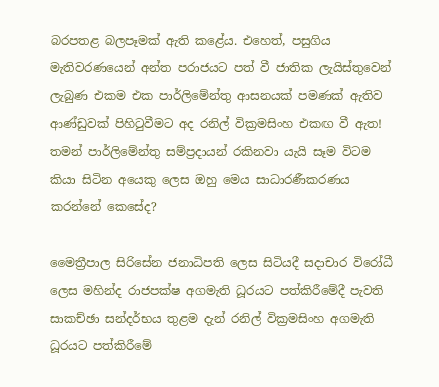බරපතළ බලපෑමක් ඇති කළේය. එහෙත්, පසුගිය මැතිවරණයෙන් අන්ත පරාජයට පත් වී ජාතික ලැයිස්තුවෙන් ලැබුණ එකම එක පාර්ලිමේන්තු ආසනයක් පමණක් ඇතිව ආණ්ඩුවක් පිහිටුවීමට අද රනිල් වික්‍රමසිංහ එකඟ වී ඇත! තමන් පාර්ලිමේන්තු සම්ප්‍රදායන් රකිනවා යැයි සෑම විටම කියා සිටින අයෙකු ලෙස ඔහු මෙය සාධාරණීකරණය කරන්නේ කෙසේද?

මෛත්‍රීපාල සිරිසේන ජනාධිපති ලෙස සිටියදී සදාචාර විරෝධී ලෙස මහින්ද රාජපක්ෂ අගමැති ධූරයට පත්කිරීමේදී පැවති සාකච්ඡා සන්දර්භය තුළම දැන් රනිල් වික්‍රමසිංහ අගමැති ධූරයට පත්කිරීමේ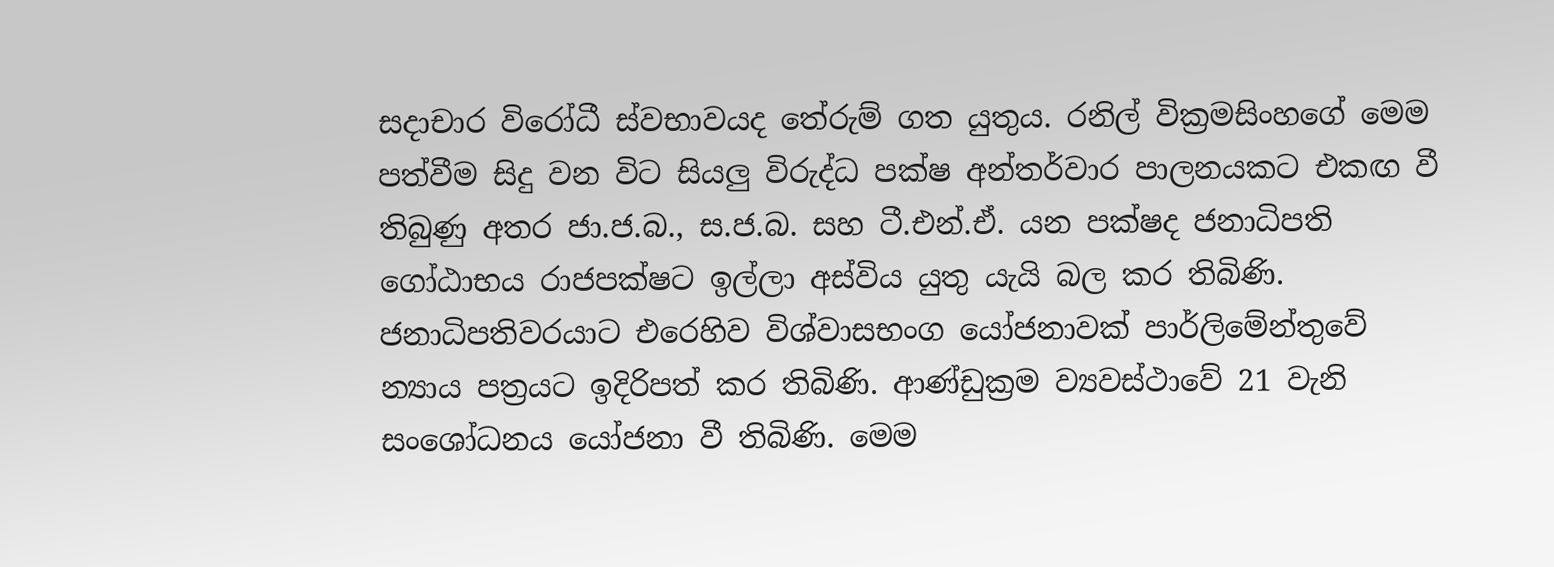සදාචාර විරෝධී ස්වභාවයද තේරුම් ගත යුතුය. රනිල් වික්‍රමසිංහගේ මෙම පත්වීම සිදු වන විට සියලු විරුද්ධ පක්ෂ අන්තර්වාර පාලනයකට එකඟ වී තිබුණු අතර ජා.ජ.බ., ස.ජ.බ. සහ ටී.එන්.ඒ. යන පක්ෂද ජනාධිපති ගෝඨාභය රාජපක්ෂට ඉල්ලා අස්විය යුතු යැයි බල කර තිබිණි. ජනාධිපතිවරයාට එරෙහිව විශ්වාසභංග යෝජනාවක් පාර්ලිමේන්තුවේ න්‍යාය පත්‍රයට ඉදිරිපත් කර තිබිණි. ආණ්ඩුක්‍රම ව්‍යවස්ථාවේ 21 වැනි සංශෝධනය යෝජනා වී තිබිණි. මෙම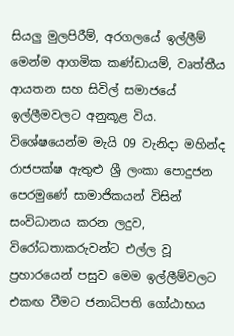සියලු මුලපිරීම්, අරගලයේ ඉල්ලීම් මෙන්ම ආගමික කණ්ඩායම්, වෘත්තීය ආයතන සහ සිවිල් සමාජයේ ඉල්ලීමවලට අනුකූළ විය. විශේෂයෙන්ම මැයි 09 වැනිදා මහින්ද රාජපක්ෂ ඇතුළු ශ්‍රී ලංකා පොදුජන පෙරමුණේ සාමාජිකයන් විසින් සංවිධානය කරන ලදුව, විරෝධතාකරුවන්ට එල්ල වූ ප්‍රහාරයෙන් පසුව මෙම ඉල්ලීම්වලට එකඟ වීමට ජනාධිපති ගෝඨාභය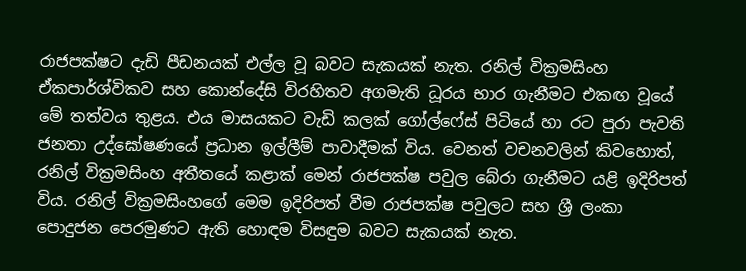රාජපක්ෂට දැඩි පීඩනයක් එල්ල වූ බවට සැකයක් නැත. රනිල් වික්‍රමසිංහ ඒකපාර්ශ්විකව සහ කොන්දේසි විරහිතව අගමැති ධූරය භාර ගැනීමට එකඟ වූයේ මේ තත්වය තුළය. එය මාසයකට වැඩි කලක් ගෝල්ෆේස් පිටියේ හා රට පුරා පැවති ජනතා උද්ඝෝෂණයේ ප්‍රධාන ඉල්ලීම් පාවාදීමක් විය. වෙනත් වචනවලින් කිවහොත්, රනිල් වික්‍රමසිංහ අතීතයේ කළාක් මෙන් රාජපක්ෂ පවුල බේරා ගැනීමට යළි ඉදිරිපත් විය. රනිල් වික්‍රමසිංහගේ මෙම ඉදිරිපත් වීම රාජපක්ෂ පවුලට සහ ශ්‍රී ලංකා පොදුජන පෙරමුණට ඇති හොඳම විසඳුම බවට සැකයක් නැත.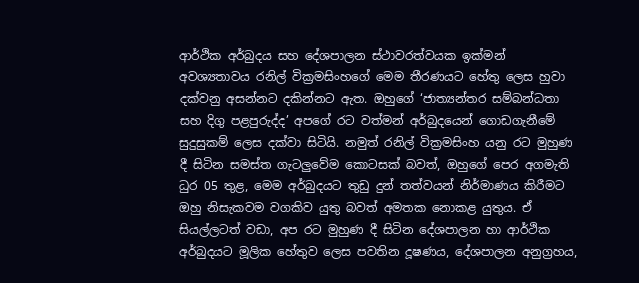ආර්ථික අර්බුදය සහ දේශපාලන ස්ථාවරත්වයක ඉක්මන් අවශ්‍යතාවය රනිල් වික්‍රමසිංහගේ මෙම තීරණයට හේතු ලෙස හුවා දක්වනු අසන්නට දකින්නට ඇත. ඔහුගේ ‘ජාත්‍යන්තර සම්බන්ධතා සහ දිගු පළපුරුද්ද’ අපගේ රට වත්මන් අර්බුදයෙන් ගොඩගැනීමේ සුදුසුකම් ලෙස දක්වා සිටියි. නමුත් රනිල් වික්‍රමසිංහ යනු රට මුහුණ දී සිටින සමස්ත ගැටලුවේම කොටසක් බවත්, ඔහුගේ පෙර අගමැති ධුර 05 තුළ, මෙම අර්බුදයට තුඩු දුන් තත්වයන් නිර්මාණය කිරීමට ඔහු නිසැකවම වගකිව යුතු බවත් අමතක නොකළ යුතුය. ඒ සියල්ලටත් වඩා, අප රට මුහුණ දී සිටින දේශපාලන හා ආර්ථික අර්බුදයට මූලික හේතුව ලෙස පවතින දූෂණය, දේශපාලන අනුග්‍රහය,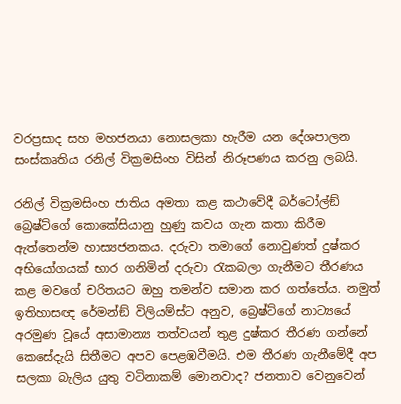වරප්‍රසාද සහ මහජනයා නොසලකා හැරීම යන දේශපාලන සංස්කෘතිය රනිල් වික්‍රමසිංහ විසින් නිරූපණය කරනු ලබයි.

රනිල් වික්‍රමසිංහ ජාතිය අමතා කළ කථාවේදී බර්ටෝල්ඞ් බ්‍රෙෂ්ට්ගේ කොකේසියානු හුණු කවය ගැන කතා කිරීම ඇත්තෙන්ම හාස්‍යජනකය. දරුවා තමාගේ නොවුණත් දුෂ්කර අභියෝගයක් භාර ගනිමින් දරුවා රැකබලා ගැනීමට තීරණය කළ මවගේ චරිතයට ඔහු තමන්ව සමාන කර ගත්තේය. නමුත් ඉතිහාසඥ රේමන්ඞ් විලියම්ස්ට අනුව, බ්‍රෙෂ්ට්ගේ නාට්‍යයේ අරමුණ වූයේ අසාමාන්‍ය තත්වයන් තුළ දුෂ්කර තීරණ ගන්නේ කෙසේදැයි සිතීමට අපව පෙළඹවීමයි. එම තීරණ ගැනීමේදී අප සලකා බැලිය යුතු වටිනාකම් මොනවාද? ජනතාව වෙනුවෙන්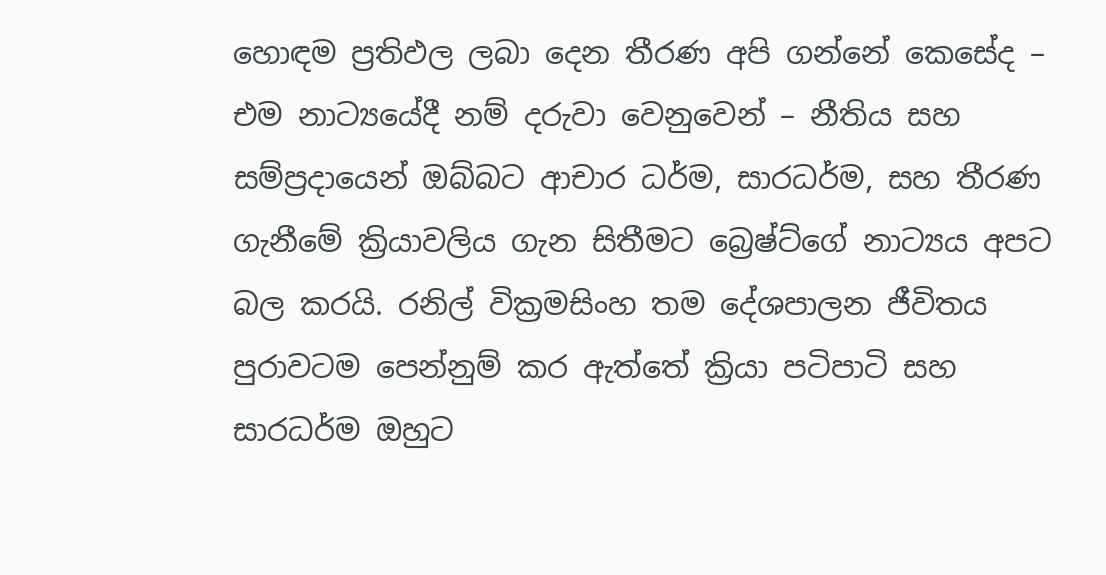හොඳම ප්‍රතිඵල ලබා දෙන තීරණ අපි ගන්නේ කෙසේද – එම නාට්‍යයේදී නම් දරුවා වෙනුවෙන් – නීතිය සහ සම්ප්‍රදායෙන් ඔබ්බට ආචාර ධර්ම, සාරධර්ම, සහ තීරණ ගැනීමේ ක්‍රියාවලිය ගැන සිතීමට බ්‍රෙෂ්ට්ගේ නාට්‍යය අපට බල කරයි. රනිල් වික්‍රමසිංහ තම දේශපාලන ජීවිතය පුරාවටම පෙන්නුම් කර ඇත්තේ ක්‍රියා පටිපාටි සහ සාරධර්ම ඔහුට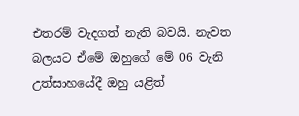එතරම් වැදගත් නැති බවයි. නැවත බලයට ඒමේ ඔහුගේ මේ 06 වැනි උත්සාහයේදී ඔහු යළිත්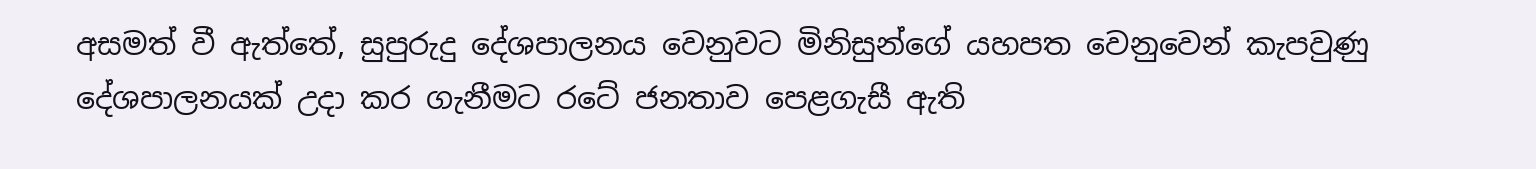අසමත් වී ඇත්තේ, සුපුරුදු දේශපාලනය වෙනුවට මිනිසුන්ගේ යහපත වෙනුවෙන් කැපවුණු දේශපාලනයක් උදා කර ගැනීමට රටේ ජනතාව පෙළගැසී ඇති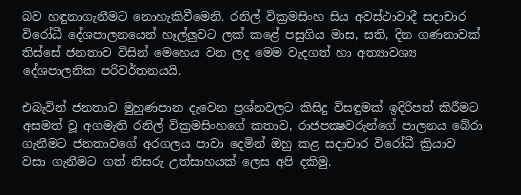බව හඳුනාගැනීමට නොහැකිවීමෙනි. රනිල් වික්‍රමසිංහ සිය අවස්ථාවාදී සදාචාර විරෝධී දේශපාලනයෙන් හෑල්ලුවට ලක් කළේ පසුගිය මාස, සති, දින ගණනාවක් තිස්සේ ජනතාව විසින් මෙහෙය වන ලද මෙම වැදගත් හා අත්‍යාවශ්‍ය දේශපාලනික පරිවර්තනයයි.

එබැවින් ජනතාව මුහුණපාන දැවෙන ප්‍රශ්නවලට කිසිදු විසඳුමක් ඉදිරිපත් කිරීමට අසමත් වූ අගමැති රනිල් වික්‍රමසිංහගේ කතාව, රාජපක්‍ෂවරුන්ගේ පාලනය බේරා ගැනීමට ජනතාවගේ අරගලය පාවා දෙමින් ඔහු කළ සදාචාර විරෝධී ක්‍රියාව වසා ගැනීමට ගත් නිසරු උත්සාහයක් ලෙස අපි දකිමු.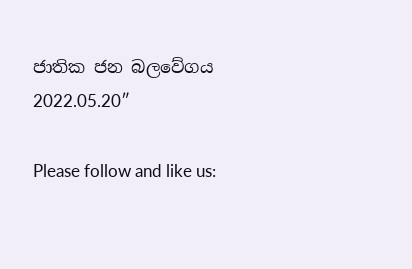ජාතික ජන බලවේගය
2022.05.20″

Please follow and like us: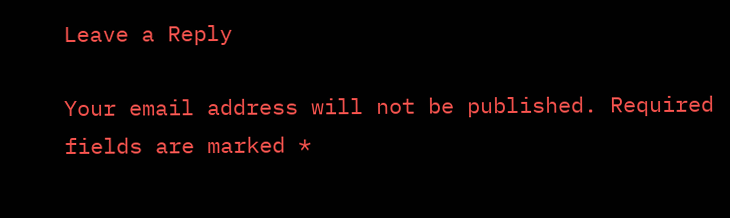Leave a Reply

Your email address will not be published. Required fields are marked *